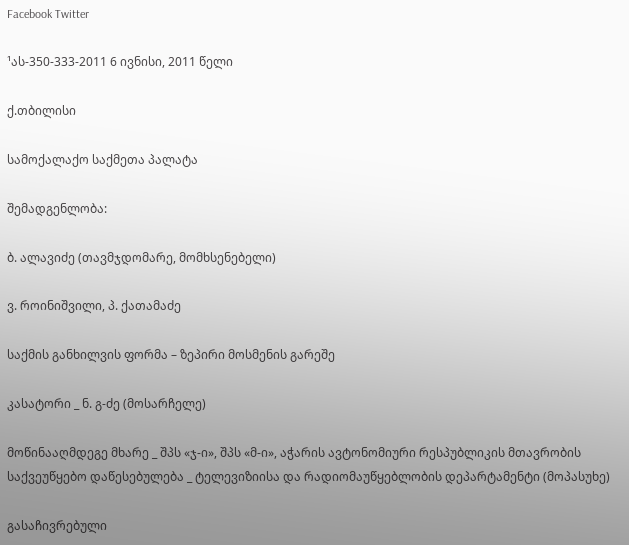Facebook Twitter

¹ას-350-333-2011 6 ივნისი, 2011 წელი

ქ.თბილისი

სამოქალაქო საქმეთა პალატა

შემადგენლობა:

ბ. ალავიძე (თავმჯდომარე, მომხსენებელი)

ვ. როინიშვილი, პ. ქათამაძე

საქმის განხილვის ფორმა – ზეპირი მოსმენის გარეშე

კასატორი _ ნ. გ-ძე (მოსარჩელე)

მოწინააღმდეგე მხარე _ შპს «ჯ-ი», შპს «მ-ი», აჭარის ავტონომიური რესპუბლიკის მთავრობის საქვეუწყებო დაწესებულება _ ტელევიზიისა და რადიომაუწყებლობის დეპარტამენტი (მოპასუხე)

გასაჩივრებული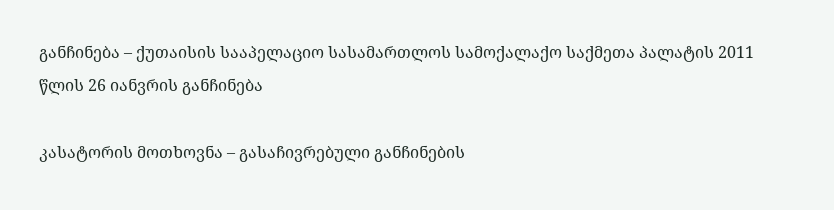განჩინება – ქუთაისის სააპელაციო სასამართლოს სამოქალაქო საქმეთა პალატის 2011 წლის 26 იანვრის განჩინება

კასატორის მოთხოვნა – გასაჩივრებული განჩინების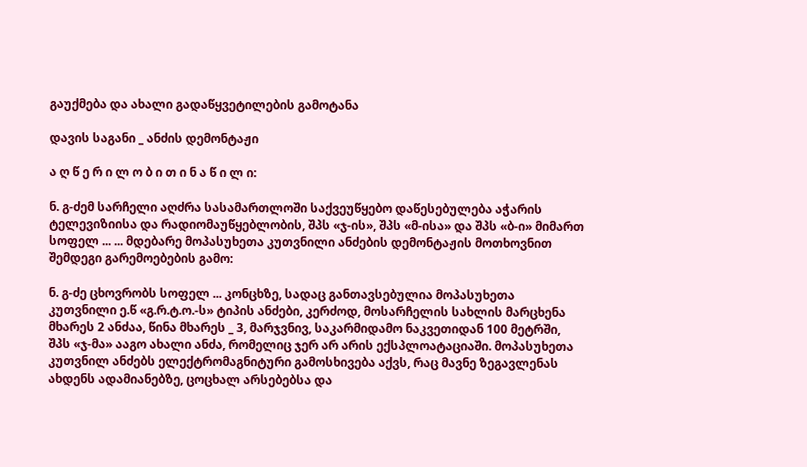გაუქმება და ახალი გადაწყვეტილების გამოტანა

დავის საგანი _ ანძის დემონტაჟი

ა ღ წ ე რ ი ლ ო ბ ი თ ი ნ ა წ ი ლ ი:

ნ. გ-ძემ სარჩელი აღძრა სასამართლოში საქვეუწყებო დაწესებულება აჭარის ტელევიზიისა და რადიომაუწყებლობის, შპს «ჯ-ის», შპს «მ-ისა» და შპს «ბ-ი» მიმართ სოფელ ... ... მდებარე მოპასუხეთა კუთვნილი ანძების დემონტაჟის მოთხოვნით შემდეგი გარემოებების გამო:

ნ. გ-ძე ცხოვრობს სოფელ ... კონცხზე, სადაც განთავსებულია მოპასუხეთა კუთვნილი ე.წ «გ.რ.ტ.ო.-ს» ტიპის ანძები, კერძოდ, მოსარჩელის სახლის მარცხენა მხარეს 2 ანძაა, წინა მხარეს _ 3, მარჯვნივ, საკარმიდამო ნაკვეთიდან 100 მეტრში, შპს «ჯ-მა» ააგო ახალი ანძა, რომელიც ჯერ არ არის ექსპლოატაციაში. მოპასუხეთა კუთვნილ ანძებს ელექტრომაგნიტური გამოსხივება აქვს, რაც მავნე ზეგავლენას ახდენს ადამიანებზე, ცოცხალ არსებებსა და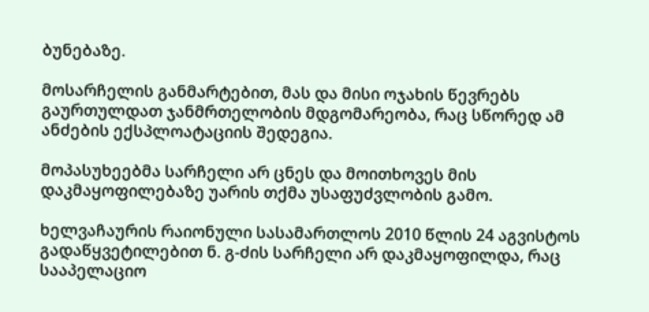ბუნებაზე.

მოსარჩელის განმარტებით, მას და მისი ოჯახის წევრებს გაურთულდათ ჯანმრთელობის მდგომარეობა, რაც სწორედ ამ ანძების ექსპლოატაციის შედეგია.

მოპასუხეებმა სარჩელი არ ცნეს და მოითხოვეს მის დაკმაყოფილებაზე უარის თქმა უსაფუძვლობის გამო.

ხელვაჩაურის რაიონული სასამართლოს 2010 წლის 24 აგვისტოს გადაწყვეტილებით ნ. გ-ძის სარჩელი არ დაკმაყოფილდა, რაც სააპელაციო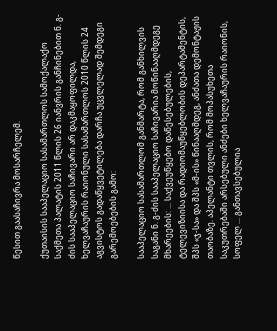წესით გაასაჩივრა მოსარჩელემ.

ქუთაისის სააპელაციო სასამართლოს სამოქალაქო საქმეთა პალატის 2011 წლის 26 იანვრის განჩინებით ნ. გ-ძის სააპელაციო საჩივარი არ დაკმაყოფილდა, ხელვაჩაურის რაიონული სასამართლოს 2010 წლის 24 აგვისტოს გადაწყვეტილება დარჩა უცვლელად შემდეგი გარემოებების გამო:

სააპელაციო სასამართლომ განმარტა, რომ განხილვის საგანი ნ. გ-ძის სააპელაციო საჩივარია მოწინააღმდეგე მხარეების: ... საქვეუწყებო დაწესებულების, ტელევიზიისა და რადიომაუწყებლობის დეპარტამენტის, შპს «ჯ-სა» და შპს «მ-ის» წინააღმდეგ, ანძათა დემონტაჟის თაობაზე. აპელანტი თვლის, რომ მოპასუხეთა საკუთრებაში არსებული ანძები ხელვაჩაურის რაიონის, სოფელ ... განთავსებულია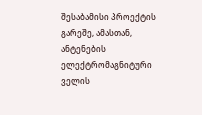შესაბამისი პროექტის გარეშე, ამასთან, ანტენების ელექტრომაგნიტური ველის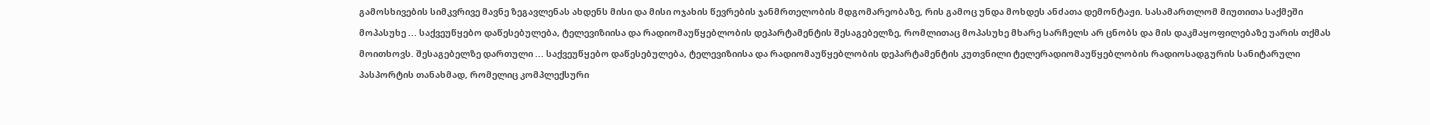გამოსხივების სიმკვრივე მავნე ზეგავლენას ახდენს მისი და მისი ოჯახის წევრების ჯანმრთელობის მდგომარეობაზე, რის გამოც უნდა მოხდეს ანძათა დემონტაჟი. სასამართლომ მიუთითა საქმეში მოპასუხე ... საქვეუწყებო დაწესებულება, ტელევიზიისა და რადიომაუწყებლობის დეპარტამენტის შესაგებელზე, რომლითაც მოპასუხე მხარე სარჩელს არ ცნობს და მის დაკმაყოფილებაზე უარის თქმას მოითხოვს. შესაგებელზე დართული ... საქვეუწყებო დაწესებულება, ტელევიზიისა და რადიომაუწყებლობის დეპარტამენტის კუთვნილი ტელერადიომაუწყებლობის რადიოსადგურის სანიტარული პასპორტის თანახმად, რომელიც კომპლექსური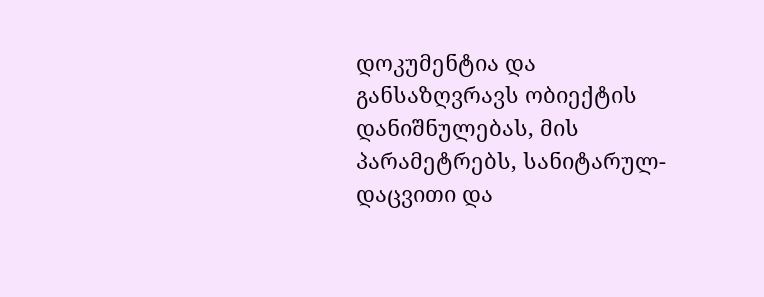დოკუმენტია და განსაზღვრავს ობიექტის დანიშნულებას, მის პარამეტრებს, სანიტარულ-დაცვითი და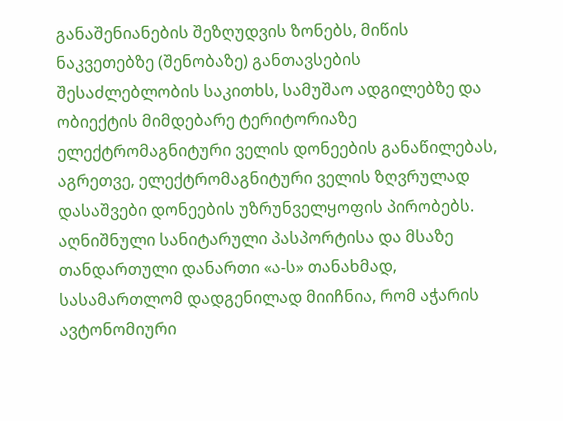განაშენიანების შეზღუდვის ზონებს, მიწის ნაკვეთებზე (შენობაზე) განთავსების შესაძლებლობის საკითხს, სამუშაო ადგილებზე და ობიექტის მიმდებარე ტერიტორიაზე ელექტრომაგნიტური ველის დონეების განაწილებას, აგრეთვე, ელექტრომაგნიტური ველის ზღვრულად დასაშვები დონეების უზრუნველყოფის პირობებს. აღნიშნული სანიტარული პასპორტისა და მსაზე თანდართული დანართი «ა-ს» თანახმად, სასამართლომ დადგენილად მიიჩნია, რომ აჭარის ავტონომიური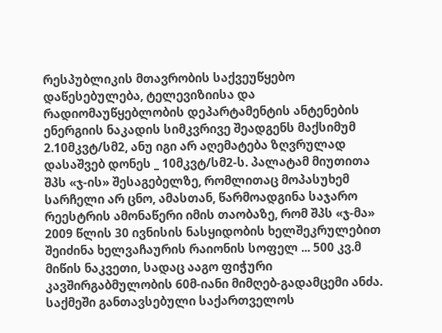რესპუბლიკის მთავრობის საქვეუწყებო დაწესებულება, ტელევიზიისა და რადიომაუწყებლობის დეპარტამენტის ანტენების ენერგიის ნაკადის სიმკვრივე შეადგენს მაქსიმუმ 2.10მკვტ/სმ2, ანუ იგი არ აღემატება ზღვრულად დასაშვებ დონეს _ 10მკვტ/სმ2-ს. პალატამ მიუთითა შპს «ჯ-ის» შესაგებელზე, რომლითაც მოპასუხემ სარჩელი არ ცნო, ამასთან, წარმოადგინა საჯარო რეესტრის ამონაწერი იმის თაობაზე, რომ შპს «ჯ-მა» 2009 წლის 30 ივნისის ნასყიდობის ხელშეკრულებით შეიძინა ხელვაჩაურის რაიონის სოფელ ... 500 კვ.მ მიწის ნაკვეთი, სადაც ააგო ფიჭური კავშირგაბმულობის 60მ-იანი მიმღებ-გადამცემი ანძა. საქმეში განთავსებული საქართველოს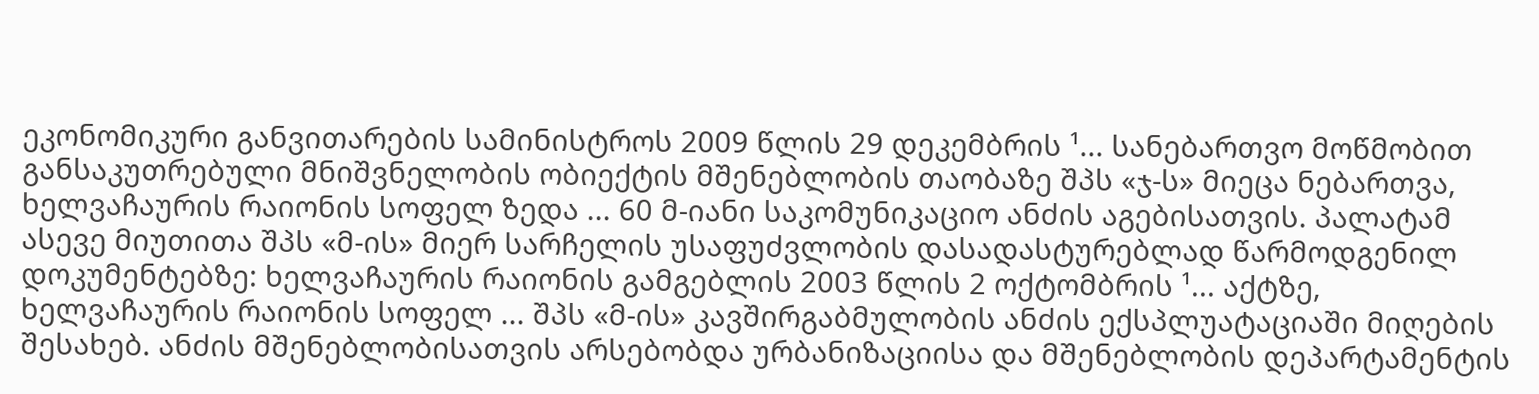ეკონომიკური განვითარების სამინისტროს 2009 წლის 29 დეკემბრის ¹... სანებართვო მოწმობით განსაკუთრებული მნიშვნელობის ობიექტის მშენებლობის თაობაზე შპს «ჯ-ს» მიეცა ნებართვა, ხელვაჩაურის რაიონის სოფელ ზედა ... 60 მ-იანი საკომუნიკაციო ანძის აგებისათვის. პალატამ ასევე მიუთითა შპს «მ-ის» მიერ სარჩელის უსაფუძვლობის დასადასტურებლად წარმოდგენილ დოკუმენტებზე: ხელვაჩაურის რაიონის გამგებლის 2003 წლის 2 ოქტომბრის ¹... აქტზე, ხელვაჩაურის რაიონის სოფელ ... შპს «მ-ის» კავშირგაბმულობის ანძის ექსპლუატაციაში მიღების შესახებ. ანძის მშენებლობისათვის არსებობდა ურბანიზაციისა და მშენებლობის დეპარტამენტის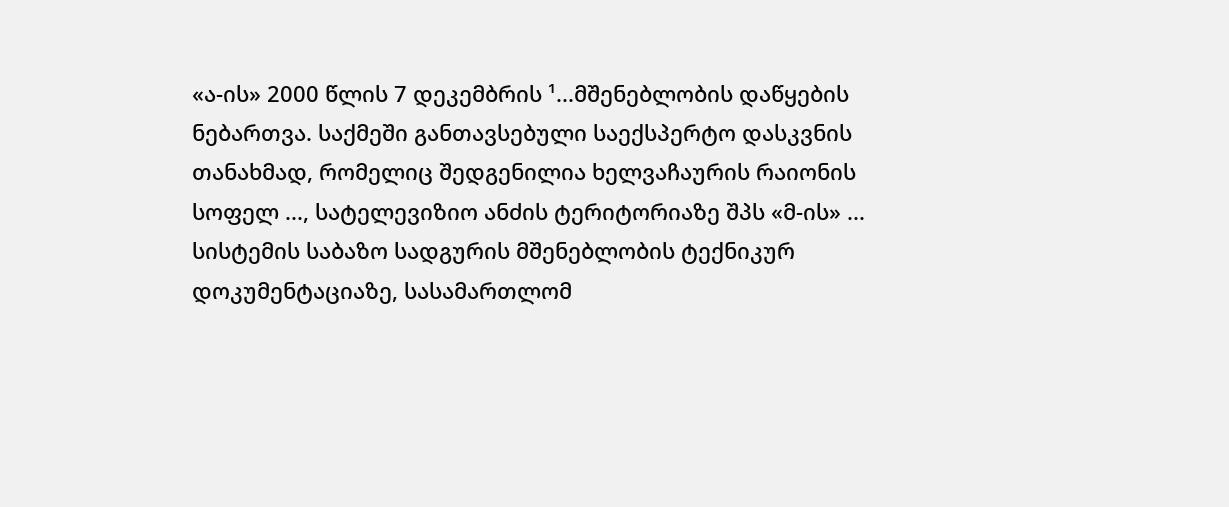«ა-ის» 2000 წლის 7 დეკემბრის ¹...მშენებლობის დაწყების ნებართვა. საქმეში განთავსებული საექსპერტო დასკვნის თანახმად, რომელიც შედგენილია ხელვაჩაურის რაიონის სოფელ ..., სატელევიზიო ანძის ტერიტორიაზე შპს «მ-ის» ... სისტემის საბაზო სადგურის მშენებლობის ტექნიკურ დოკუმენტაციაზე, სასამართლომ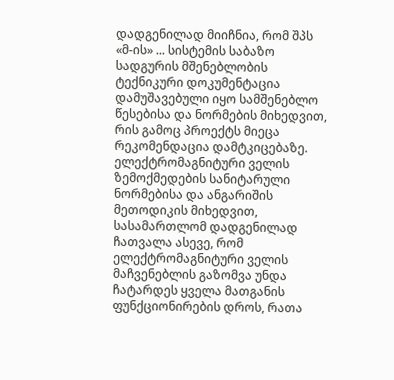დადგენილად მიიჩნია, რომ შპს «მ-ის» ... სისტემის საბაზო სადგურის მშენებლობის ტექნიკური დოკუმენტაცია დამუშავებული იყო სამშენებლო წესებისა და ნორმების მიხედვით, რის გამოც პროექტს მიეცა რეკომენდაცია დამტკიცებაზე. ელექტრომაგნიტური ველის ზემოქმედების სანიტარული ნორმებისა და ანგარიშის მეთოდიკის მიხედვით, სასამართლომ დადგენილად ჩათვალა ასევე, რომ ელექტრომაგნიტური ველის მაჩვენებლის გაზომვა უნდა ჩატარდეს ყველა მათგანის ფუნქციონირების დროს, რათა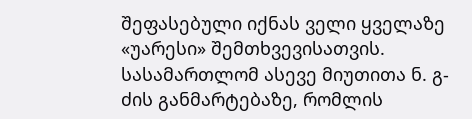შეფასებული იქნას ველი ყველაზე «უარესი» შემთხვევისათვის. სასამართლომ ასევე მიუთითა ნ. გ-ძის განმარტებაზე, რომლის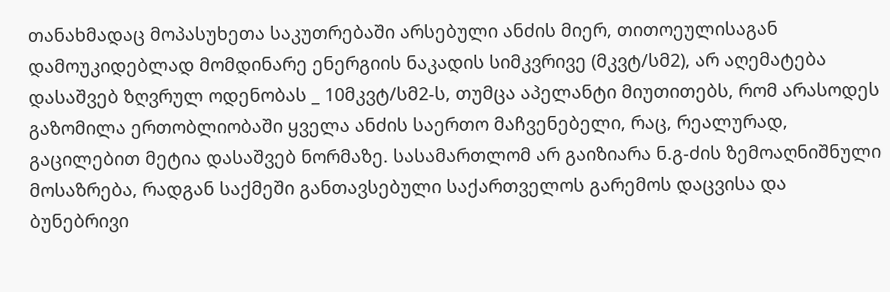თანახმადაც მოპასუხეთა საკუთრებაში არსებული ანძის მიერ, თითოეულისაგან დამოუკიდებლად მომდინარე ენერგიის ნაკადის სიმკვრივე (მკვტ/სმ2), არ აღემატება დასაშვებ ზღვრულ ოდენობას _ 10მკვტ/სმ2-ს, თუმცა აპელანტი მიუთითებს, რომ არასოდეს გაზომილა ერთობლიობაში ყველა ანძის საერთო მაჩვენებელი, რაც, რეალურად, გაცილებით მეტია დასაშვებ ნორმაზე. სასამართლომ არ გაიზიარა ნ.გ-ძის ზემოაღნიშნული მოსაზრება, რადგან საქმეში განთავსებული საქართველოს გარემოს დაცვისა და ბუნებრივი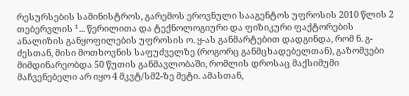რესურსების სამინისტროს, გარემოს ეროვნული სააგენტოს უფროსის 2010 წლის 2 თებერვლის ¹... წერილითა და ტექნოლოგიური და ფიზიკური ფაქტორების ანალიზის განყოფილების უფროსის ო. ყ-ას განმარტებით დადგინდა, რომ ნ. გ-ძესთან, მისი მოთხოვნის საფუძველზე (როგორც განმცხადებელთან), გაზომვები მიმდინარეობდა 50 წუთის განმავლობაში, რომლის დროსაც მაქსიმუმი მაჩვენებელი არ იყო 4 მკვტ/სმ2-ზე მეტი. ამასთან,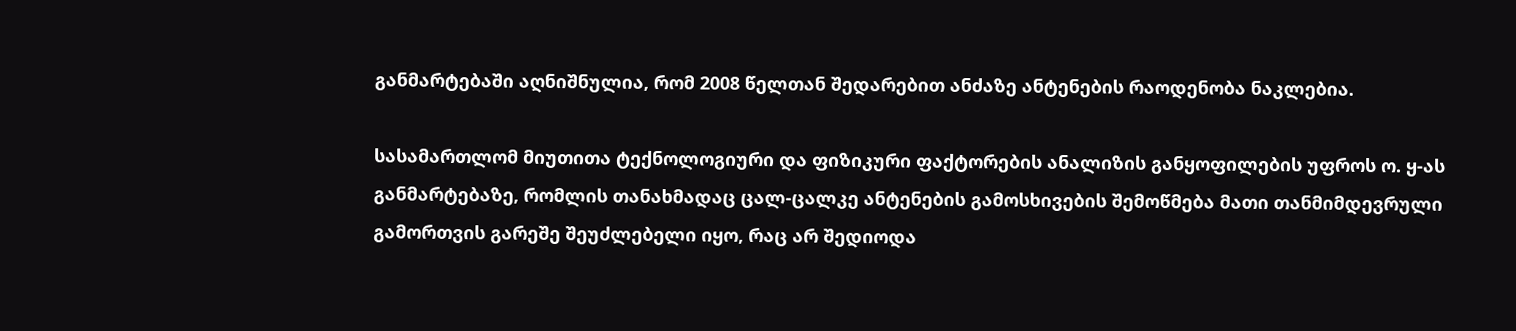განმარტებაში აღნიშნულია, რომ 2008 წელთან შედარებით ანძაზე ანტენების რაოდენობა ნაკლებია.

სასამართლომ მიუთითა ტექნოლოგიური და ფიზიკური ფაქტორების ანალიზის განყოფილების უფროს ო. ყ-ას განმარტებაზე, რომლის თანახმადაც ცალ-ცალკე ანტენების გამოსხივების შემოწმება მათი თანმიმდევრული გამორთვის გარეშე შეუძლებელი იყო, რაც არ შედიოდა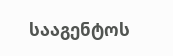სააგენტოს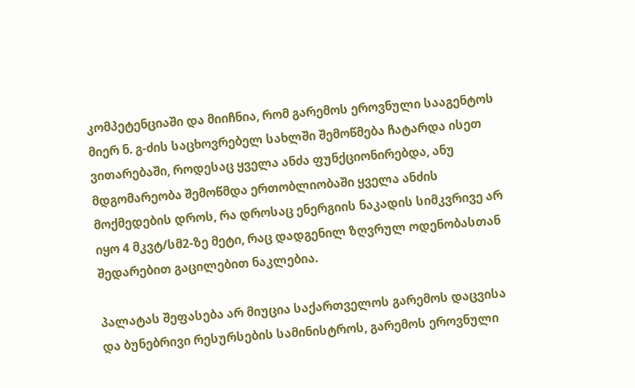კომპეტენციაში და მიიჩნია, რომ გარემოს ეროვნული სააგენტოს მიერ ნ. გ-ძის საცხოვრებელ სახლში შემოწმება ჩატარდა ისეთ ვითარებაში, როდესაც ყველა ანძა ფუნქციონირებდა, ანუ მდგომარეობა შემოწმდა ერთობლიობაში ყველა ანძის მოქმედების დროს, რა დროსაც ენერგიის ნაკადის სიმკვრივე არ იყო 4 მკვტ/სმ2-ზე მეტი, რაც დადგენილ ზღვრულ ოდენობასთან შედარებით გაცილებით ნაკლებია.

პალატას შეფასება არ მიუცია საქართველოს გარემოს დაცვისა და ბუნებრივი რესურსების სამინისტროს, გარემოს ეროვნული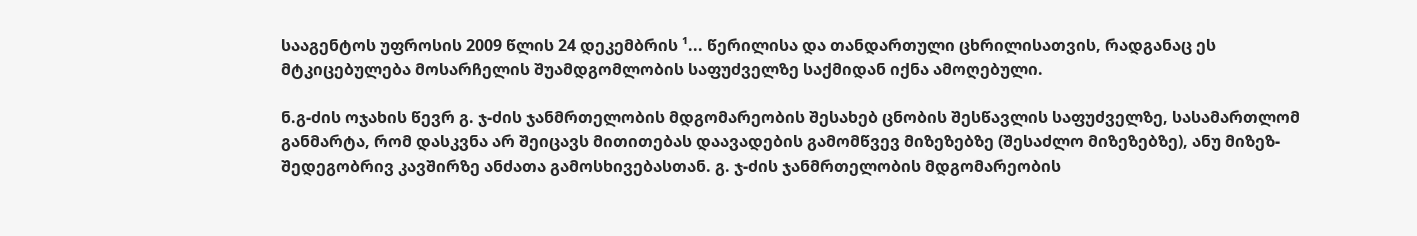სააგენტოს უფროსის 2009 წლის 24 დეკემბრის ¹... წერილისა და თანდართული ცხრილისათვის, რადგანაც ეს მტკიცებულება მოსარჩელის შუამდგომლობის საფუძველზე საქმიდან იქნა ამოღებული.

ნ.გ-ძის ოჯახის წევრ გ. ჯ-ძის ჯანმრთელობის მდგომარეობის შესახებ ცნობის შესწავლის საფუძველზე, სასამართლომ განმარტა, რომ დასკვნა არ შეიცავს მითითებას დაავადების გამომწვევ მიზეზებზე (შესაძლო მიზეზებზე), ანუ მიზეზ-შედეგობრივ კავშირზე ანძათა გამოსხივებასთან. გ. ჯ-ძის ჯანმრთელობის მდგომარეობის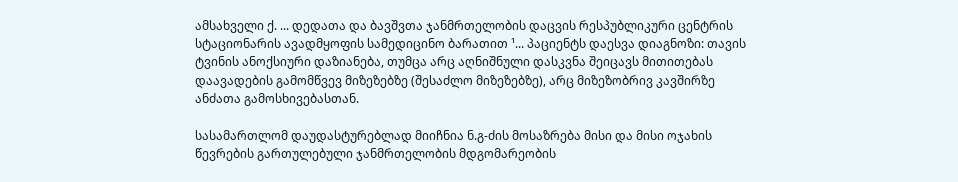ამსახველი ქ. ... დედათა და ბავშვთა ჯანმრთელობის დაცვის რესპუბლიკური ცენტრის სტაციონარის ავადმყოფის სამედიცინო ბარათით ¹... პაციენტს დაესვა დიაგნოზი: თავის ტვინის ანოქსიური დაზიანება, თუმცა არც აღნიშნული დასკვნა შეიცავს მითითებას დაავადების გამომწვევ მიზეზებზე (შესაძლო მიზეზებზე), არც მიზეზობრივ კავშირზე ანძათა გამოსხივებასთან.

სასამართლომ დაუდასტურებლად მიიჩნია ნ.გ-ძის მოსაზრება მისი და მისი ოჯახის წევრების გართულებული ჯანმრთელობის მდგომარეობის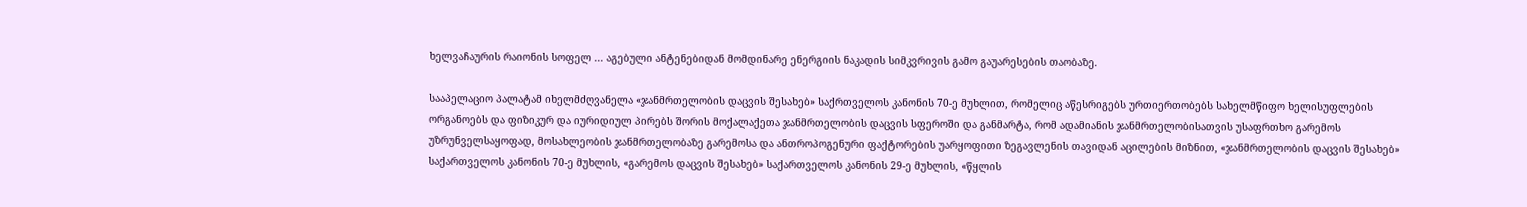ხელვაჩაურის რაიონის სოფელ ... აგებული ანტენებიდან მომდინარე ენერგიის ნაკადის სიმკვრივის გამო გაუარესების თაობაზე.

სააპელაციო პალატამ იხელმძღვანელა «ჯანმრთელობის დაცვის შესახებ» საქრთველოს კანონის 70-ე მუხლით, რომელიც აწესრიგებს ურთიერთობებს სახელმწიფო ხელისუფლების ორგანოებს და ფიზიკურ და იურიდიულ პირებს შორის მოქალაქეთა ჯანმრთელობის დაცვის სფეროში და განმარტა, რომ ადამიანის ჯანმრთელობისათვის უსაფრთხო გარემოს უზრუნველსაყოფად, მოსახლეობის ჯანმრთელობაზე გარემოსა და ანთროპოგენური ფაქტორების უარყოფითი ზეგავლენის თავიდან აცილების მიზნით, «ჯანმრთელობის დაცვის შესახებ» საქართველოს კანონის 70-ე მუხლის, «გარემოს დაცვის შესახებ» საქართველოს კანონის 29-ე მუხლის, «წყლის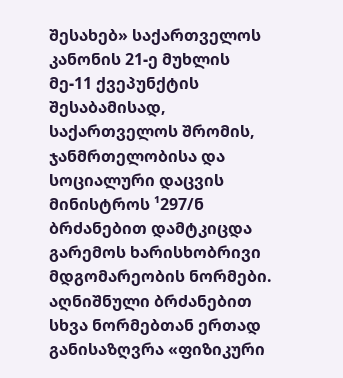შესახებ» საქართველოს კანონის 21-ე მუხლის მე-11 ქვეპუნქტის შესაბამისად, საქართველოს შრომის, ჯანმრთელობისა და სოციალური დაცვის მინისტროს ¹297/ნ ბრძანებით დამტკიცდა გარემოს ხარისხობრივი მდგომარეობის ნორმები. აღნიშნული ბრძანებით სხვა ნორმებთან ერთად განისაზღვრა «ფიზიკური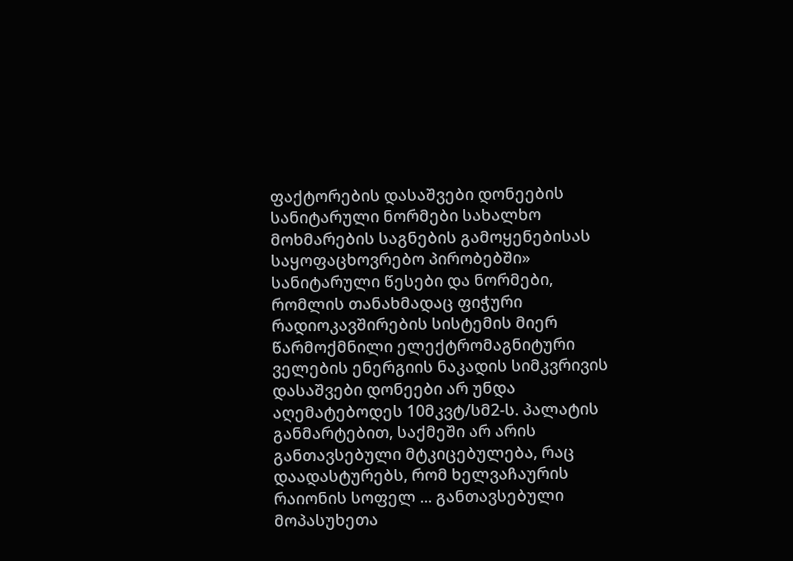ფაქტორების დასაშვები დონეების სანიტარული ნორმები სახალხო მოხმარების საგნების გამოყენებისას საყოფაცხოვრებო პირობებში» სანიტარული წესები და ნორმები, რომლის თანახმადაც ფიჭური რადიოკავშირების სისტემის მიერ წარმოქმნილი ელექტრომაგნიტური ველების ენერგიის ნაკადის სიმკვრივის დასაშვები დონეები არ უნდა აღემატებოდეს 10მკვტ/სმ2-ს. პალატის განმარტებით, საქმეში არ არის განთავსებული მტკიცებულება, რაც დაადასტურებს, რომ ხელვაჩაურის რაიონის სოფელ ... განთავსებული მოპასუხეთა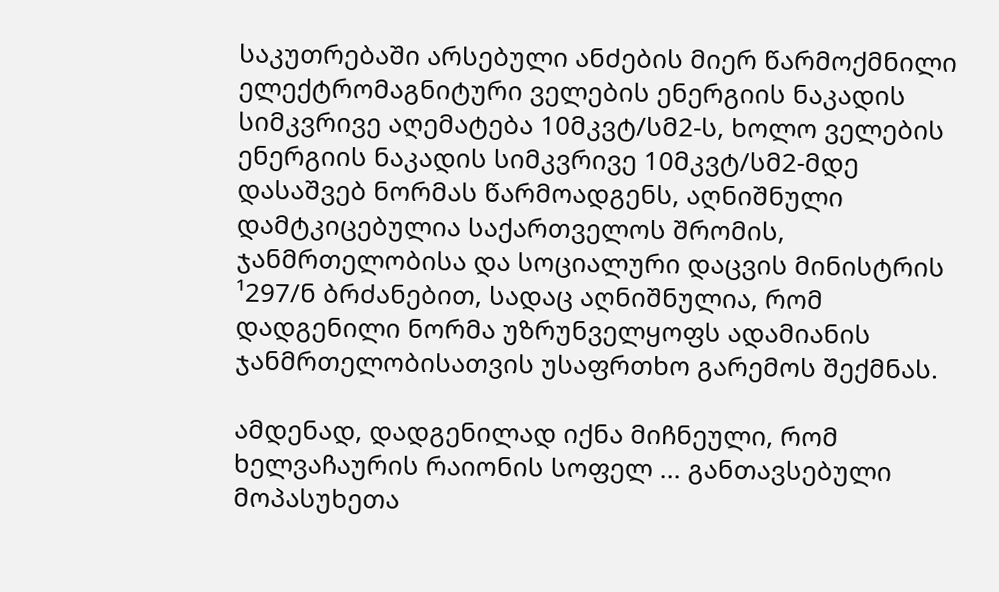საკუთრებაში არსებული ანძების მიერ წარმოქმნილი ელექტრომაგნიტური ველების ენერგიის ნაკადის სიმკვრივე აღემატება 10მკვტ/სმ2-ს, ხოლო ველების ენერგიის ნაკადის სიმკვრივე 10მკვტ/სმ2-მდე დასაშვებ ნორმას წარმოადგენს, აღნიშნული დამტკიცებულია საქართველოს შრომის, ჯანმრთელობისა და სოციალური დაცვის მინისტრის ¹297/ნ ბრძანებით, სადაც აღნიშნულია, რომ დადგენილი ნორმა უზრუნველყოფს ადამიანის ჯანმრთელობისათვის უსაფრთხო გარემოს შექმნას.

ამდენად, დადგენილად იქნა მიჩნეული, რომ ხელვაჩაურის რაიონის სოფელ ... განთავსებული მოპასუხეთა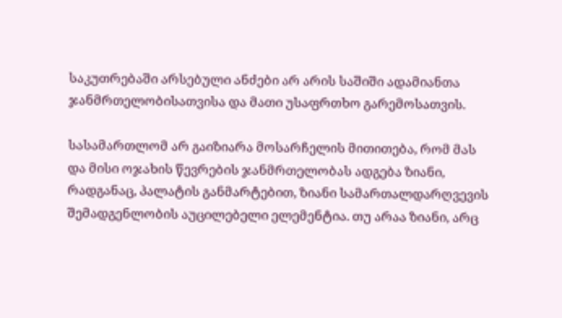საკუთრებაში არსებული ანძები არ არის საშიში ადამიანთა ჯანმრთელობისათვისა და მათი უსაფრთხო გარემოსათვის.

სასამართლომ არ გაიზიარა მოსარჩელის მითითება, რომ მას და მისი ოჯახის წევრების ჯანმრთელობას ადგება ზიანი, რადგანაც, პალატის განმარტებით, ზიანი სამართალდარღვევის შემადგენლობის აუცილებელი ელემენტია. თუ არაა ზიანი, არც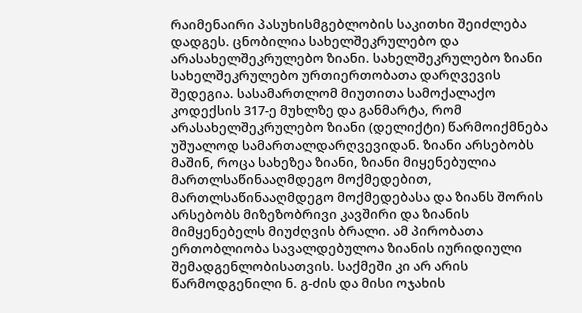რაიმენაირი პასუხისმგებლობის საკითხი შეიძლება დადგეს. ცნობილია სახელშეკრულებო და არასახელშეკრულებო ზიანი. სახელშეკრულებო ზიანი სახელშეკრულებო ურთიერთობათა დარღვევის შედეგია. სასამართლომ მიუთითა სამოქალაქო კოდექსის 317-ე მუხლზე და განმარტა, რომ არასახელშეკრულებო ზიანი (დელიქტი) წარმოიქმნება უშუალოდ სამართალდარღვევიდან. ზიანი არსებობს მაშინ, როცა სახეზეა ზიანი, ზიანი მიყენებულია მართლსაწინააღმდეგო მოქმედებით, მართლსაწინააღმდეგო მოქმედებასა და ზიანს შორის არსებობს მიზეზობრივი კავშირი და ზიანის მიმყენებელს მიუძღვის ბრალი. ამ პირობათა ერთობლიობა სავალდებულოა ზიანის იურიდიული შემადგენლობისათვის. საქმეში კი არ არის წარმოდგენილი ნ. გ-ძის და მისი ოჯახის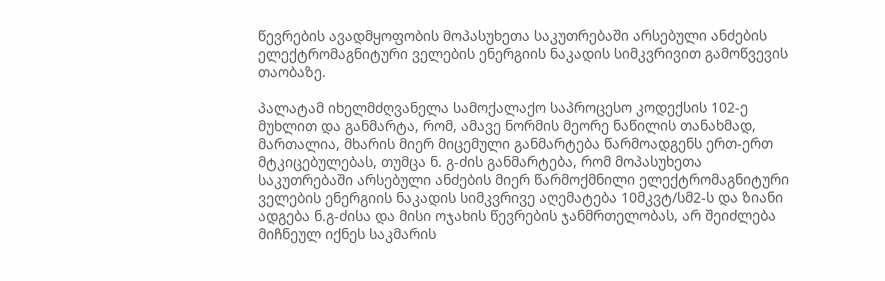წევრების ავადმყოფობის მოპასუხეთა საკუთრებაში არსებული ანძების ელექტრომაგნიტური ველების ენერგიის ნაკადის სიმკვრივით გამოწვევის თაობაზე.

პალატამ იხელმძღვანელა სამოქალაქო საპროცესო კოდექსის 102-ე მუხლით და განმარტა, რომ, ამავე ნორმის მეორე ნაწილის თანახმად, მართალია, მხარის მიერ მიცემული განმარტება წარმოადგენს ერთ-ერთ მტკიცებულებას, თუმცა ნ. გ-ძის განმარტება, რომ მოპასუხეთა საკუთრებაში არსებული ანძების მიერ წარმოქმნილი ელექტრომაგნიტური ველების ენერგიის ნაკადის სიმკვრივე აღემატება 10მკვტ/სმ2-ს და ზიანი ადგება ნ.გ-ძისა და მისი ოჯახის წევრების ჯანმრთელობას, არ შეიძლება მიჩნეულ იქნეს საკმარის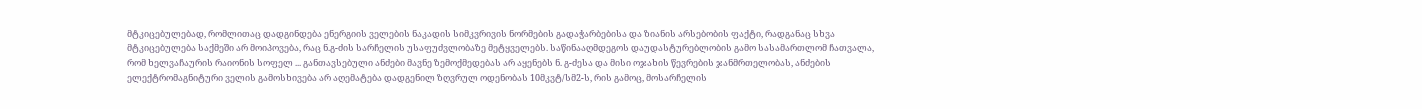მტკიცებულებად, რომლითაც დადგინდება ენერგიის ველების ნაკადის სიმკვრივის ნორმების გადაჭარბებისა და ზიანის არსებობის ფაქტი, რადგანაც სხვა მტკიცებულება საქმეში არ მოიპოვება, რაც ნ.გ-ძის სარჩელის უსაფუძვლობაზე მეტყველებს. საწინააღმდეგოს დაუდასტურებლობის გამო სასამართლომ ჩათვალა, რომ ხელვაჩაურის რაიონის სოფელ ... განთავსებული ანძები მავნე ზემოქმედებას არ აყენებს ნ. გ-ძესა და მისი ოჯახის წევრების ჯანმრთელობას, ანძების ელექტრომაგნიტური ველის გამოსხივება არ აღემატება დადგენილ ზღვრულ ოდენობას 10მკვტ/სმ2-ს, რის გამოც, მოსარჩელის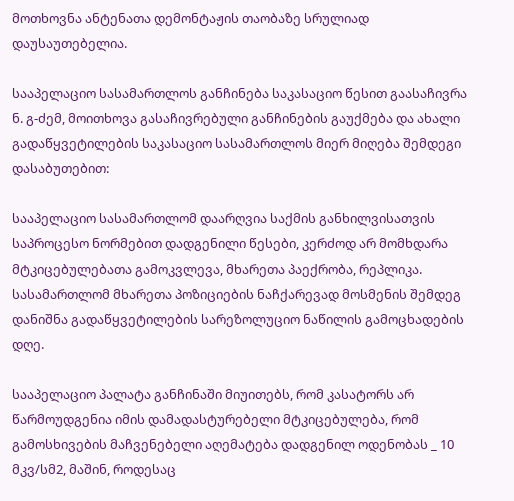მოთხოვნა ანტენათა დემონტაჟის თაობაზე სრულიად დაუსაუთებელია.

სააპელაციო სასამართლოს განჩინება საკასაციო წესით გაასაჩივრა ნ. გ-ძემ, მოითხოვა გასაჩივრებული განჩინების გაუქმება და ახალი გადაწყვეტილების საკასაციო სასამართლოს მიერ მიღება შემდეგი დასაბუთებით:

სააპელაციო სასამართლომ დაარღვია საქმის განხილვისათვის საპროცესო ნორმებით დადგენილი წესები, კერძოდ არ მომხდარა მტკიცებულებათა გამოკვლევა, მხარეთა პაექრობა, რეპლიკა. სასამართლომ მხარეთა პოზიციების ნაჩქარევად მოსმენის შემდეგ დანიშნა გადაწყვეტილების სარეზოლუციო ნაწილის გამოცხადების დღე.

სააპელაციო პალატა განჩინაში მიუითებს, რომ კასატორს არ წარმოუდგენია იმის დამადასტურებელი მტკიცებულება, რომ გამოსხივების მაჩვენებელი აღემატება დადგენილ ოდენობას _ 10 მკვ/სმ2, მაშინ, როდესაც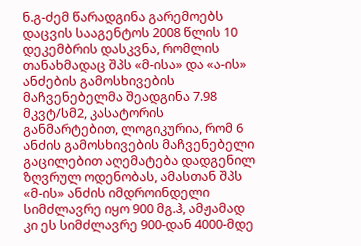ნ.გ-ძემ წარადგინა გარემოებს დაცვის სააგენტოს 2008 წლის 10 დეკემბრის დასკვნა, რომლის თანახმადაც შპს «მ-ისა» და «ა-ის» ანძების გამოსხივების მაჩვენებელმა შეადგინა 7.98 მკვტ/სმ2, კასატორის განმარტებით, ლოგიკურია, რომ 6 ანძის გამოსხივების მაჩვენებელი გაცილებით აღემატება დადგენილ ზღვრულ ოდენობას, ამასთან შპს «მ-ის» ანძის იმდროინდელი სიმძლავრე იყო 900 მგ.ჰ, ამჟამად კი ეს სიმძლავრე 900-დან 4000-მდე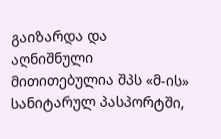გაიზარდა და აღნიშნული მითითებულია შპს «მ-ის» სანიტარულ პასპორტში,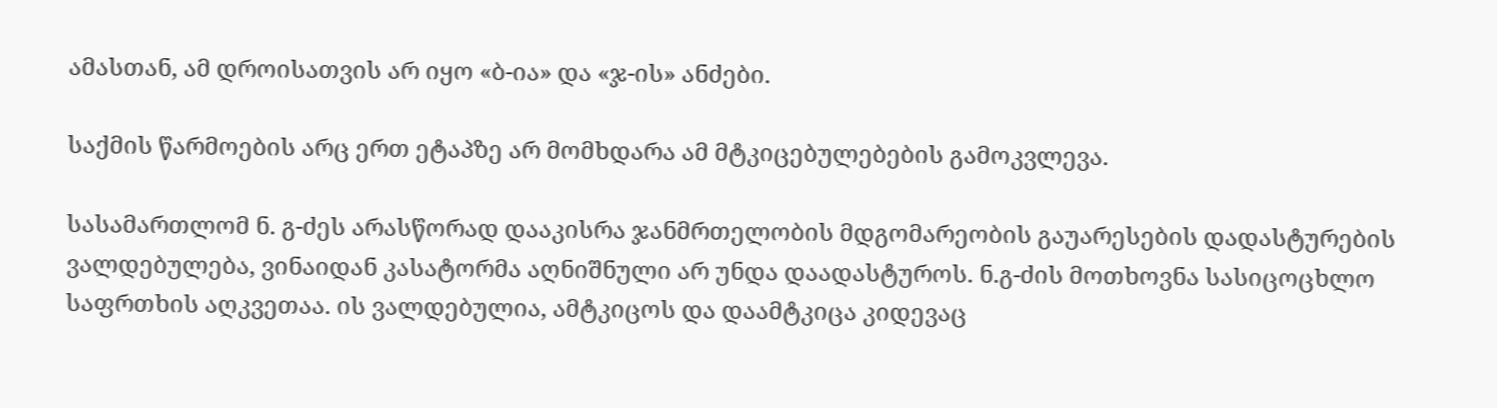ამასთან, ამ დროისათვის არ იყო «ბ-ია» და «ჯ-ის» ანძები.

საქმის წარმოების არც ერთ ეტაპზე არ მომხდარა ამ მტკიცებულებების გამოკვლევა.

სასამართლომ ნ. გ-ძეს არასწორად დააკისრა ჯანმრთელობის მდგომარეობის გაუარესების დადასტურების ვალდებულება, ვინაიდან კასატორმა აღნიშნული არ უნდა დაადასტუროს. ნ.გ-ძის მოთხოვნა სასიცოცხლო საფრთხის აღკვეთაა. ის ვალდებულია, ამტკიცოს და დაამტკიცა კიდევაც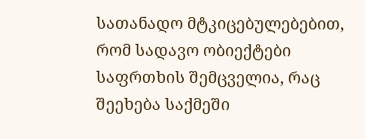სათანადო მტკიცებულებებით, რომ სადავო ობიექტები საფრთხის შემცველია, რაც შეეხება საქმეში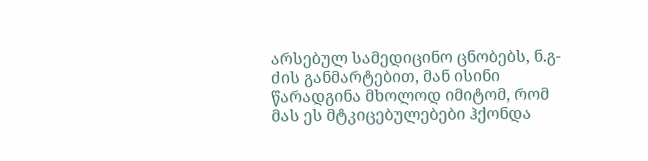არსებულ სამედიცინო ცნობებს, ნ.გ-ძის განმარტებით, მან ისინი წარადგინა მხოლოდ იმიტომ, რომ მას ეს მტკიცებულებები ჰქონდა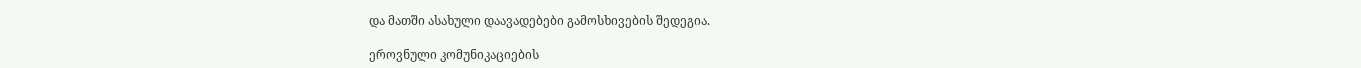და მათში ასახული დაავადებები გამოსხივების შედეგია.

ეროვნული კომუნიკაციების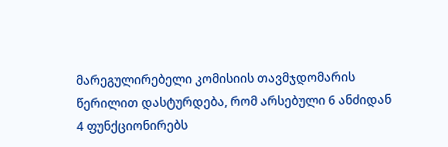მარეგულირებელი კომისიის თავმჯდომარის წერილით დასტურდება, რომ არსებული 6 ანძიდან 4 ფუნქციონირებს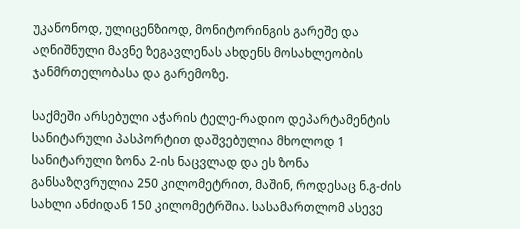უკანონოდ, ულიცენზიოდ, მონიტორინგის გარეშე და აღნიშნული მავნე ზეგავლენას ახდენს მოსახლეობის ჯანმრთელობასა და გარემოზე.

საქმეში არსებული აჭარის ტელე-რადიო დეპარტამენტის სანიტარული პასპორტით დაშვებულია მხოლოდ 1 სანიტარული ზონა 2-ის ნაცვლად და ეს ზონა განსაზღვრულია 250 კილომეტრით, მაშინ, როდესაც ნ.გ-ძის სახლი ანძიდან 150 კილომეტრშია. სასამართლომ ასევე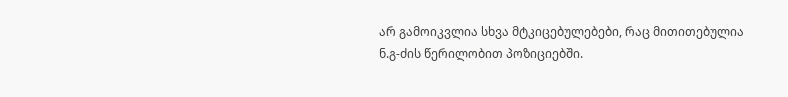არ გამოიკვლია სხვა მტკიცებულებები, რაც მითითებულია ნ.გ-ძის წერილობით პოზიციებში.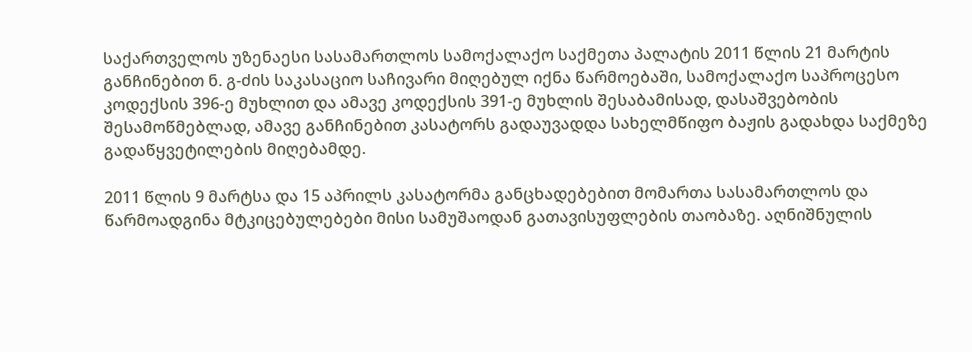საქართველოს უზენაესი სასამართლოს სამოქალაქო საქმეთა პალატის 2011 წლის 21 მარტის განჩინებით ნ. გ-ძის საკასაციო საჩივარი მიღებულ იქნა წარმოებაში, სამოქალაქო საპროცესო კოდექსის 396-ე მუხლით და ამავე კოდექსის 391-ე მუხლის შესაბამისად, დასაშვებობის შესამოწმებლად, ამავე განჩინებით კასატორს გადაუვადდა სახელმწიფო ბაჟის გადახდა საქმეზე გადაწყვეტილების მიღებამდე.

2011 წლის 9 მარტსა და 15 აპრილს კასატორმა განცხადებებით მომართა სასამართლოს და წარმოადგინა მტკიცებულებები მისი სამუშაოდან გათავისუფლების თაობაზე. აღნიშნულის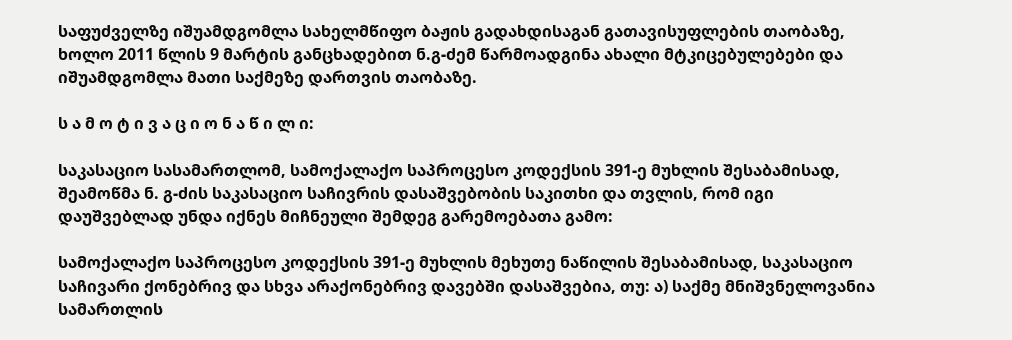საფუძველზე იშუამდგომლა სახელმწიფო ბაჟის გადახდისაგან გათავისუფლების თაობაზე, ხოლო 2011 წლის 9 მარტის განცხადებით ნ.გ-ძემ წარმოადგინა ახალი მტკიცებულებები და იშუამდგომლა მათი საქმეზე დართვის თაობაზე.

ს ა მ ო ტ ი ვ ა ც ი ო ნ ა წ ი ლ ი:

საკასაციო სასამართლომ, სამოქალაქო საპროცესო კოდექსის 391-ე მუხლის შესაბამისად, შეამოწმა ნ. გ-ძის საკასაციო საჩივრის დასაშვებობის საკითხი და თვლის, რომ იგი დაუშვებლად უნდა იქნეს მიჩნეული შემდეგ გარემოებათა გამო:

სამოქალაქო საპროცესო კოდექსის 391-ე მუხლის მეხუთე ნაწილის შესაბამისად, საკასაციო საჩივარი ქონებრივ და სხვა არაქონებრივ დავებში დასაშვებია, თუ: ა) საქმე მნიშვნელოვანია სამართლის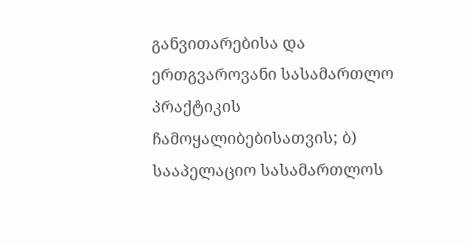განვითარებისა და ერთგვაროვანი სასამართლო პრაქტიკის ჩამოყალიბებისათვის; ბ) სააპელაციო სასამართლოს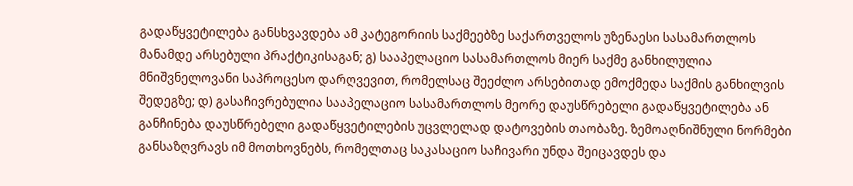გადაწყვეტილება განსხვავდება ამ კატეგორიის საქმეებზე საქართველოს უზენაესი სასამართლოს მანამდე არსებული პრაქტიკისაგან; გ) სააპელაციო სასამართლოს მიერ საქმე განხილულია მნიშვნელოვანი საპროცესო დარღვევით, რომელსაც შეეძლო არსებითად ემოქმედა საქმის განხილვის შედეგზე; დ) გასაჩივრებულია სააპელაციო სასამართლოს მეორე დაუსწრებელი გადაწყვეტილება ან განჩინება დაუსწრებელი გადაწყვეტილების უცვლელად დატოვების თაობაზე. ზემოაღნიშნული ნორმები განსაზღვრავს იმ მოთხოვნებს, რომელთაც საკასაციო საჩივარი უნდა შეიცავდეს და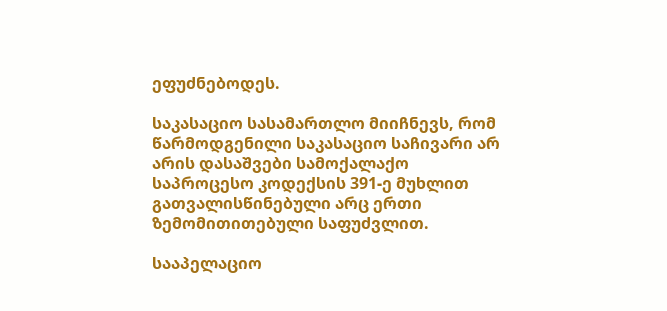ეფუძნებოდეს.

საკასაციო სასამართლო მიიჩნევს, რომ წარმოდგენილი საკასაციო საჩივარი არ არის დასაშვები სამოქალაქო საპროცესო კოდექსის 391-ე მუხლით გათვალისწინებული არც ერთი ზემომითითებული საფუძვლით.

სააპელაციო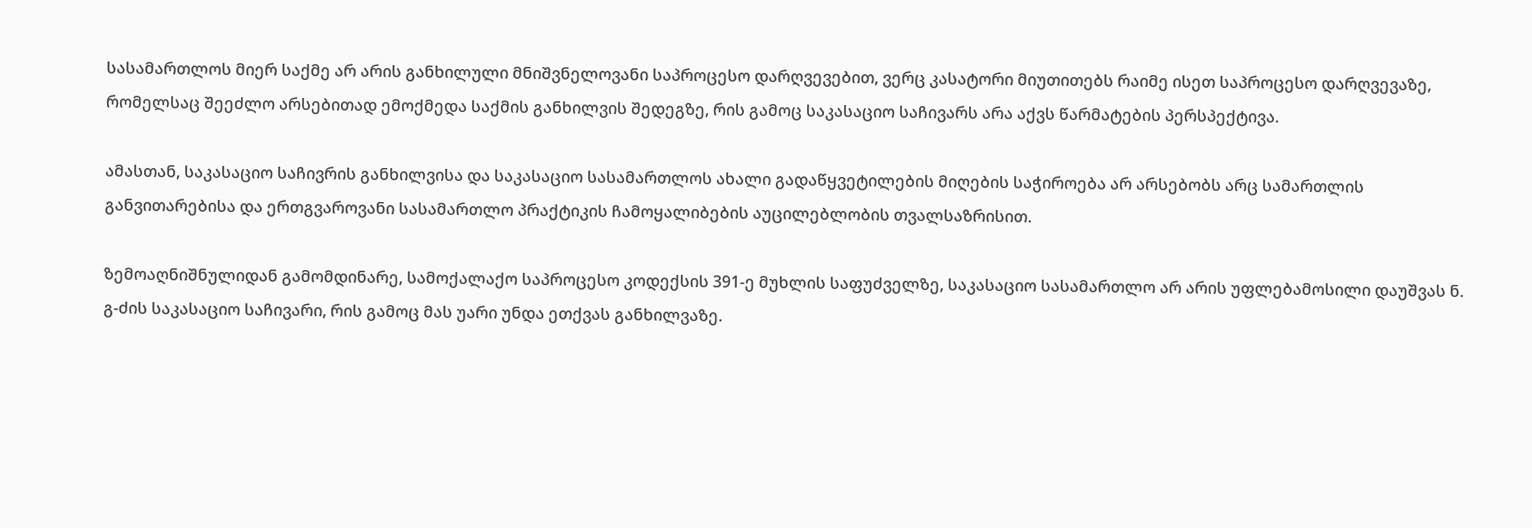სასამართლოს მიერ საქმე არ არის განხილული მნიშვნელოვანი საპროცესო დარღვევებით, ვერც კასატორი მიუთითებს რაიმე ისეთ საპროცესო დარღვევაზე, რომელსაც შეეძლო არსებითად ემოქმედა საქმის განხილვის შედეგზე, რის გამოც საკასაციო საჩივარს არა აქვს წარმატების პერსპექტივა.

ამასთან, საკასაციო საჩივრის განხილვისა და საკასაციო სასამართლოს ახალი გადაწყვეტილების მიღების საჭიროება არ არსებობს არც სამართლის განვითარებისა და ერთგვაროვანი სასამართლო პრაქტიკის ჩამოყალიბების აუცილებლობის თვალსაზრისით.

ზემოაღნიშნულიდან გამომდინარე, სამოქალაქო საპროცესო კოდექსის 391-ე მუხლის საფუძველზე, საკასაციო სასამართლო არ არის უფლებამოსილი დაუშვას ნ. გ-ძის საკასაციო საჩივარი, რის გამოც მას უარი უნდა ეთქვას განხილვაზე.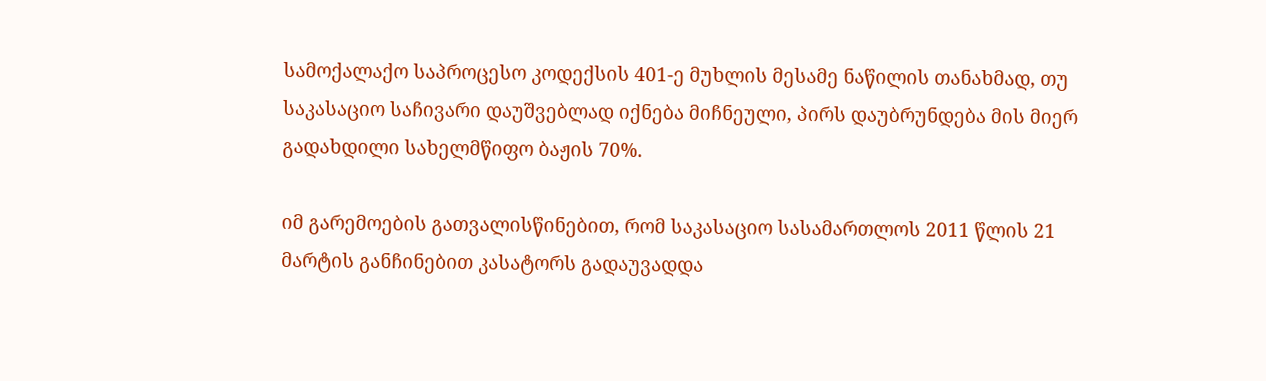სამოქალაქო საპროცესო კოდექსის 401-ე მუხლის მესამე ნაწილის თანახმად, თუ საკასაციო საჩივარი დაუშვებლად იქნება მიჩნეული, პირს დაუბრუნდება მის მიერ გადახდილი სახელმწიფო ბაჟის 70%.

იმ გარემოების გათვალისწინებით, რომ საკასაციო სასამართლოს 2011 წლის 21 მარტის განჩინებით კასატორს გადაუვადდა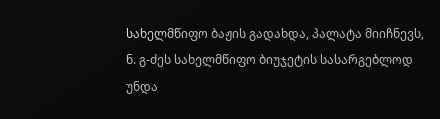სახელმწიფო ბაჟის გადახდა, პალატა მიიჩნევს, ნ. გ-ძეს სახელმწიფო ბიუჯეტის სასარგებლოდ უნდა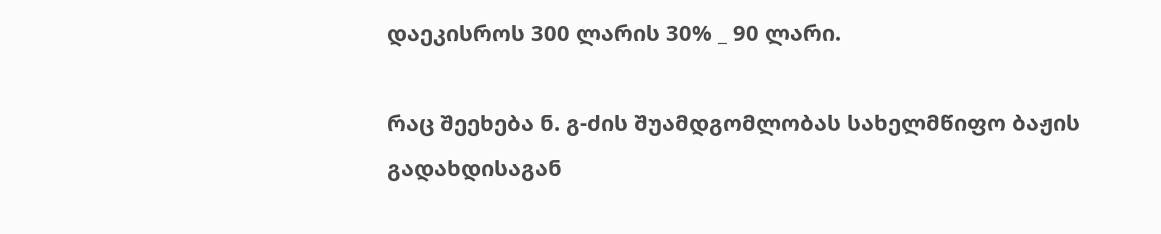დაეკისროს 300 ლარის 30% _ 90 ლარი.

რაც შეეხება ნ. გ-ძის შუამდგომლობას სახელმწიფო ბაჟის გადახდისაგან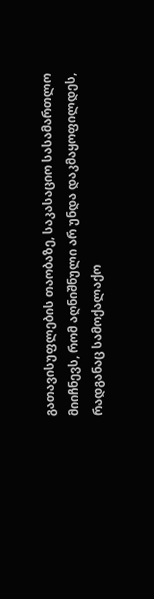გათავისუფლების თაობაზე, საკასაციო სასამართლო მიიჩნევს, რომ აღნიშნული არ უნდა დაკმაყოფილდეს, რადგანაც სამოქალაქო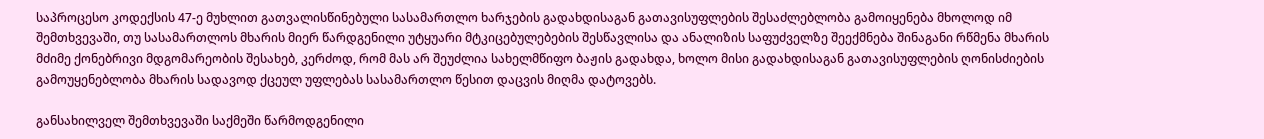საპროცესო კოდექსის 47-ე მუხლით გათვალისწინებული სასამართლო ხარჯების გადახდისაგან გათავისუფლების შესაძლებლობა გამოიყენება მხოლოდ იმ შემთხვევაში, თუ სასამართლოს მხარის მიერ წარდგენილი უტყუარი მტკიცებულებების შესწავლისა და ანალიზის საფუძველზე შეექმნება შინაგანი რწმენა მხარის მძიმე ქონებრივი მდგომარეობის შესახებ, კერძოდ, რომ მას არ შეუძლია სახელმწიფო ბაჟის გადახდა, ხოლო მისი გადახდისაგან გათავისუფლების ღონისძიების გამოუყენებლობა მხარის სადავოდ ქცეულ უფლებას სასამართლო წესით დაცვის მიღმა დატოვებს.

განსახილველ შემთხვევაში საქმეში წარმოდგენილი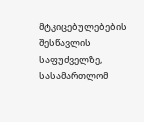მტკიცებულებების შესწავლის საფუძველზე, სასამართლომ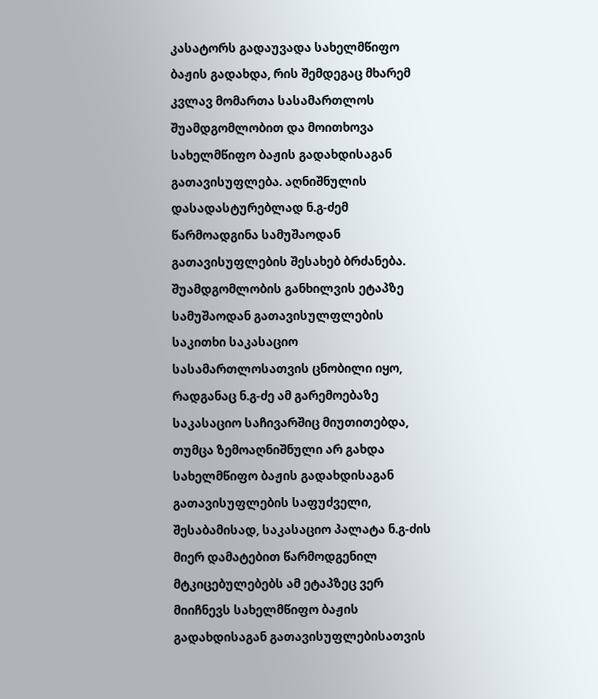კასატორს გადაუვადა სახელმწიფო ბაჟის გადახდა, რის შემდეგაც მხარემ კვლავ მომართა სასამართლოს შუამდგომლობით და მოითხოვა სახელმწიფო ბაჟის გადახდისაგან გათავისუფლება. აღნიშნულის დასადასტურებლად ნ.გ-ძემ წარმოადგინა სამუშაოდან გათავისუფლების შესახებ ბრძანება. შუამდგომლობის განხილვის ეტაპზე სამუშაოდან გათავისულფლების საკითხი საკასაციო სასამართლოსათვის ცნობილი იყო, რადგანაც ნ.გ-ძე ამ გარემოებაზე საკასაციო საჩივარშიც მიუთითებდა, თუმცა ზემოაღნიშნული არ გახდა სახელმწიფო ბაჟის გადახდისაგან გათავისუფლების საფუძველი, შესაბამისად, საკასაციო პალატა ნ.გ-ძის მიერ დამატებით წარმოდგენილ მტკიცებულებებს ამ ეტაპზეც ვერ მიიჩნევს სახელმწიფო ბაჟის გადახდისაგან გათავისუფლებისათვის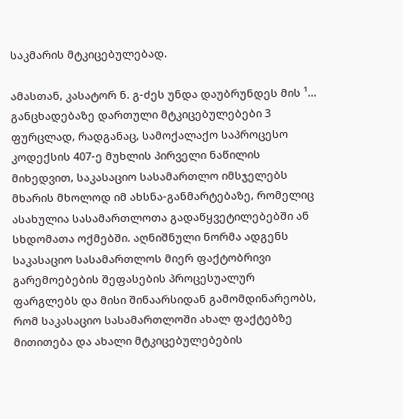საკმარის მტკიცებულებად.

ამასთან, კასატორ ნ. გ-ძეს უნდა დაუბრუნდეს მის ¹... განცხადებაზე დართული მტკიცებულებები 3 ფურცლად, რადგანაც, სამოქალაქო საპროცესო კოდექსის 407-ე მუხლის პირველი ნაწილის მიხედვით, საკასაციო სასამართლო იმსჯელებს მხარის მხოლოდ იმ ახსნა-განმარტებაზე, რომელიც ასახულია სასამართლოთა გადაწყვეტილებებში ან სხდომათა ოქმებში. აღნიშნული ნორმა ადგენს საკასაციო სასამართლოს მიერ ფაქტობრივი გარემოებების შეფასების პროცესუალურ ფარგლებს და მისი შინაარსიდან გამომდინარეობს, რომ საკასაციო სასამართლოში ახალ ფაქტებზე მითითება და ახალი მტკიცებულებების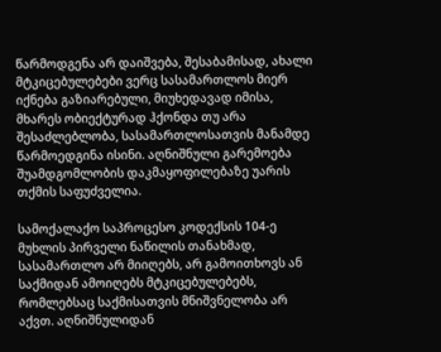წარმოდგენა არ დაიშვება, შესაბამისად, ახალი მტკიცებულებები ვერც სასამართლოს მიერ იქნება გაზიარებული, მიუხედავად იმისა, მხარეს ობიექტურად ჰქონდა თუ არა შესაძლებლობა, სასამართლოსათვის მანამდე წარმოედგინა ისინი. აღნიშნული გარემოება შუამდგომლობის დაკმაყოფილებაზე უარის თქმის საფუძველია.

სამოქალაქო საპროცესო კოდექსის 104-ე მუხლის პირველი ნაწილის თანახმად, სასამართლო არ მიიღებს, არ გამოითხოვს ან საქმიდან ამოიღებს მტკიცებულებებს, რომლებსაც საქმისათვის მნიშვნელობა არ აქვთ. აღნიშნულიდან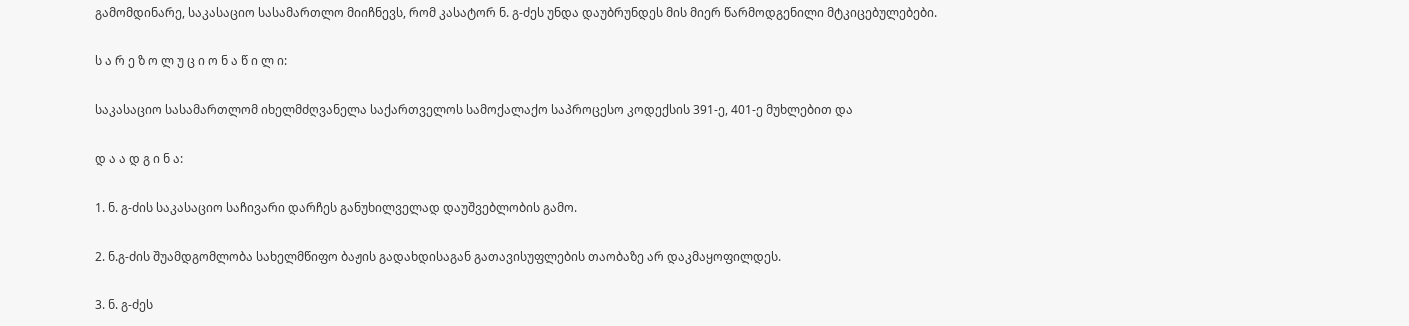გამომდინარე, საკასაციო სასამართლო მიიჩნევს, რომ კასატორ ნ. გ-ძეს უნდა დაუბრუნდეს მის მიერ წარმოდგენილი მტკიცებულებები.

ს ა რ ე ზ ო ლ უ ც ი ო ნ ა წ ი ლ ი:

საკასაციო სასამართლომ იხელმძღვანელა საქართველოს სამოქალაქო საპროცესო კოდექსის 391-ე, 401-ე მუხლებით და

დ ა ა დ გ ი ნ ა:

1. ნ. გ-ძის საკასაციო საჩივარი დარჩეს განუხილველად დაუშვებლობის გამო.

2. ნ.გ-ძის შუამდგომლობა სახელმწიფო ბაჟის გადახდისაგან გათავისუფლების თაობაზე არ დაკმაყოფილდეს.

3. ნ. გ-ძეს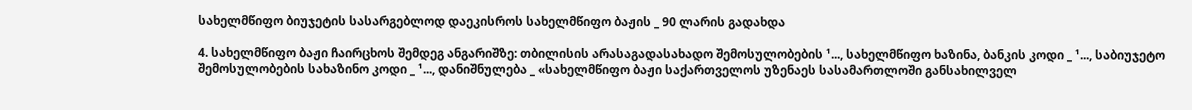სახელმწიფო ბიუჯეტის სასარგებლოდ დაეკისროს სახელმწიფო ბაჟის _ 90 ლარის გადახდა

4. სახელმწიფო ბაჟი ჩაირცხოს შემდეგ ანგარიშზე: თბილისის არასაგადასახადო შემოსულობების ¹..., სახელმწიფო ხაზინა, ბანკის კოდი _ ¹..., საბიუჯეტო შემოსულობების სახაზინო კოდი _ ¹..., დანიშნულება _ «სახელმწიფო ბაჟი საქართველოს უზენაეს სასამართლოში განსახილველ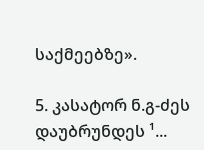საქმეებზე».

5. კასატორ ნ.გ-ძეს დაუბრუნდეს ¹...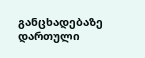განცხადებაზე დართული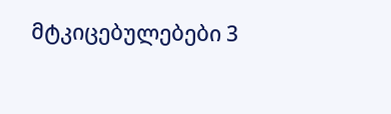მტკიცებულებები 3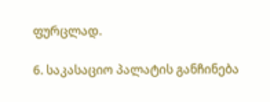ფურცლად.

6. საკასაციო პალატის განჩინება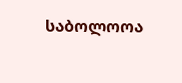საბოლოოა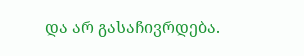და არ გასაჩივრდება.